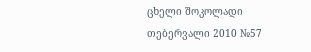ცხელი შოკოლადი
თებერვალი 2010 №57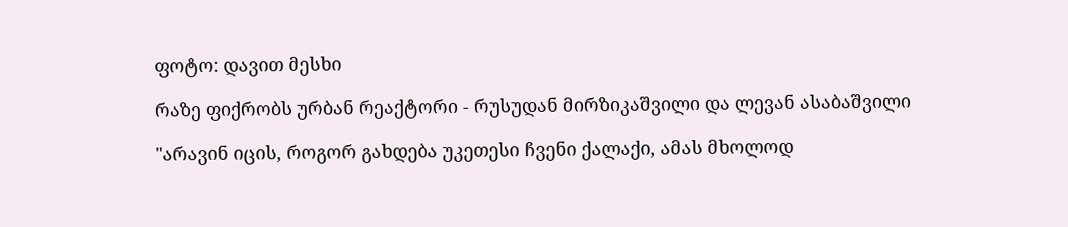ფოტო: დავით მესხი

რაზე ფიქრობს ურბან რეაქტორი - რუსუდან მირზიკაშვილი და ლევან ასაბაშვილი

"არავინ იცის, როგორ გახდება უკეთესი ჩვენი ქალაქი, ამას მხოლოდ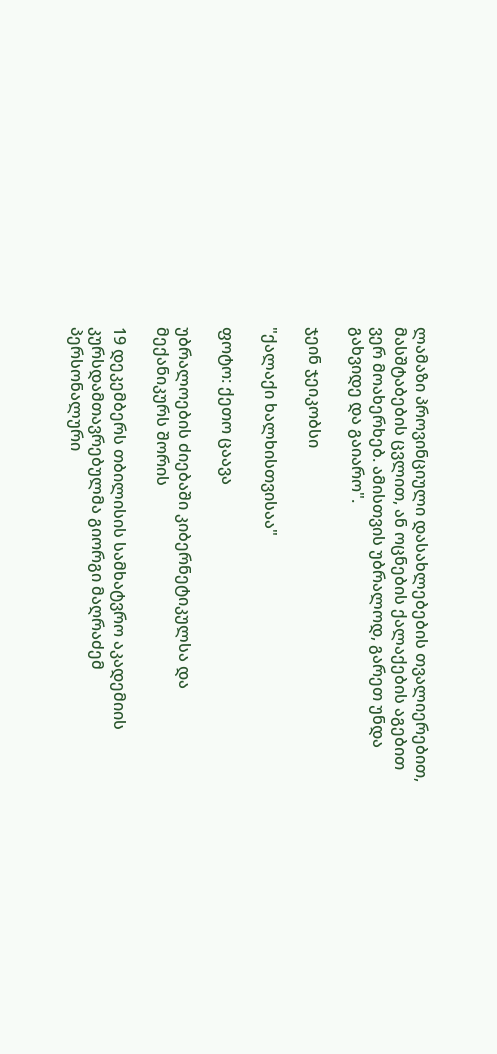ლამაზი პროვინციული დასახლებების თვალიერებით, მასშტაბების ცვლით, ან ოცნების ქალაქების აგებით ვერ მოახერხებ. ამისთვის უბრალოდ, გარეთ უნდა გახვიდე და გაიარო".

ჯეინ ჯეიკობსი

"ქალაქი ხალხისთვისაა"

ფოტო: ქეთო ცაავა

უბრალოების ძიებაში კიბერნეტიკულსა და მექანიკურს შორის

19 დეკემბერს თბილისის სამხატვრო აკადემიის კურსდამთავრებულმა გიორგი მაღრაძემ პერსონალური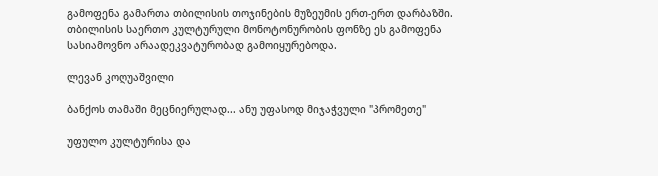გამოფენა გამართა თბილისის თოჯინების მუზეუმის ერთ-ერთ დარბაზში. თბილისის საერთო კულტურული მონოტონურობის ფონზე ეს გამოფენა სასიამოვნო არაადეკვატურობად გამოიყურებოდა.

ლევან კოღუაშვილი

ბანქოს თამაში მეცნიერულად... ანუ უფასოდ მიჯაჭვული "პრომეთე"

უფულო კულტურისა და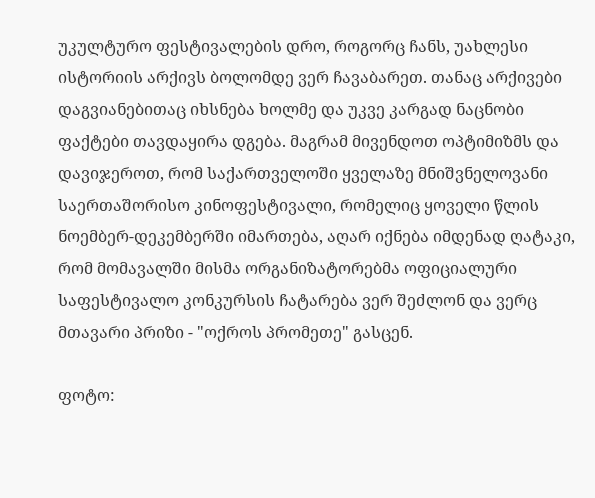უკულტურო ფესტივალების დრო, როგორც ჩანს, უახლესი ისტორიის არქივს ბოლომდე ვერ ჩავაბარეთ. თანაც არქივები დაგვიანებითაც იხსნება ხოლმე და უკვე კარგად ნაცნობი ფაქტები თავდაყირა დგება. მაგრამ მივენდოთ ოპტიმიზმს და დავიჯეროთ, რომ საქართველოში ყველაზე მნიშვნელოვანი საერთაშორისო კინოფესტივალი, რომელიც ყოველი წლის ნოემბერ-დეკემბერში იმართება, აღარ იქნება იმდენად ღატაკი, რომ მომავალში მისმა ორგანიზატორებმა ოფიციალური საფესტივალო კონკურსის ჩატარება ვერ შეძლონ და ვერც მთავარი პრიზი - "ოქროს პრომეთე" გასცენ.

ფოტო: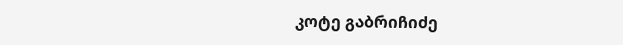კოტე გაბრიჩიძე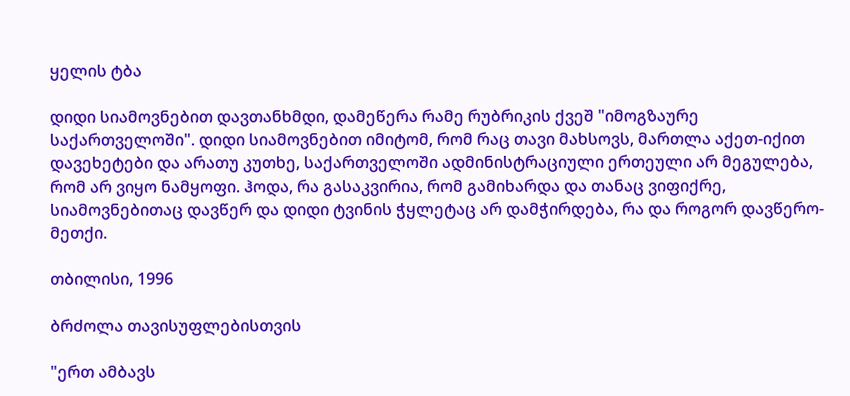ყელის ტბა

დიდი სიამოვნებით დავთანხმდი, დამეწერა რამე რუბრიკის ქვეშ "იმოგზაურე საქართველოში". დიდი სიამოვნებით იმიტომ, რომ რაც თავი მახსოვს, მართლა აქეთ-იქით დავეხეტები და არათუ კუთხე, საქართველოში ადმინისტრაციული ერთეული არ მეგულება, რომ არ ვიყო ნამყოფი. ჰოდა, რა გასაკვირია, რომ გამიხარდა და თანაც ვიფიქრე, სიამოვნებითაც დავწერ და დიდი ტვინის ჭყლეტაც არ დამჭირდება, რა და როგორ დავწერო-მეთქი.

თბილისი, 1996

ბრძოლა თავისუფლებისთვის

"ერთ ამბავს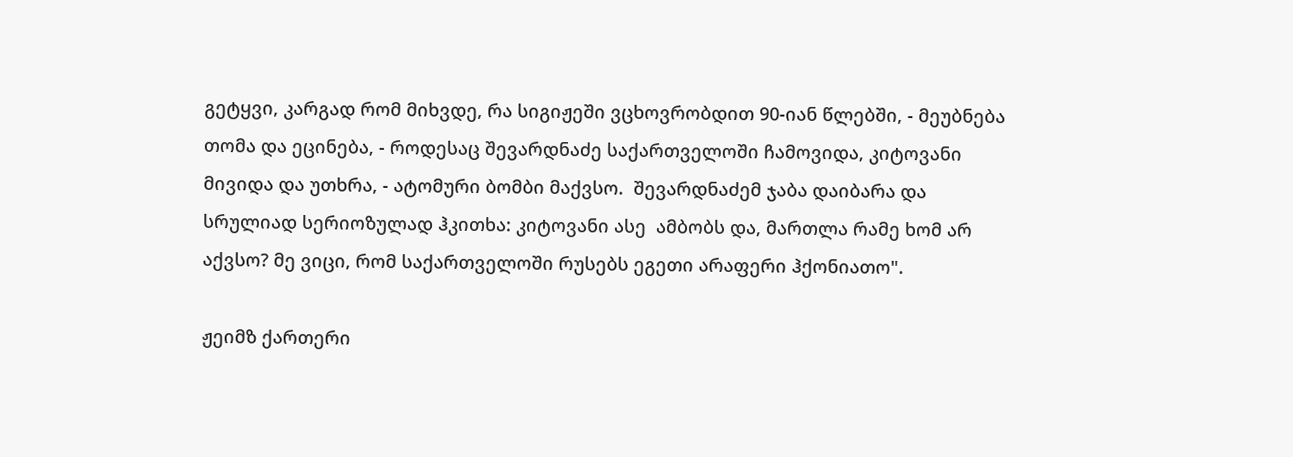გეტყვი, კარგად რომ მიხვდე, რა სიგიჟეში ვცხოვრობდით 90-იან წლებში, - მეუბნება თომა და ეცინება, - როდესაც შევარდნაძე საქართველოში ჩამოვიდა, კიტოვანი მივიდა და უთხრა, - ატომური ბომბი მაქვსო.  შევარდნაძემ ჯაბა დაიბარა და სრულიად სერიოზულად ჰკითხა: კიტოვანი ასე  ამბობს და, მართლა რამე ხომ არ აქვსო? მე ვიცი, რომ საქართველოში რუსებს ეგეთი არაფერი ჰქონიათო".

ჟეიმზ ქართერი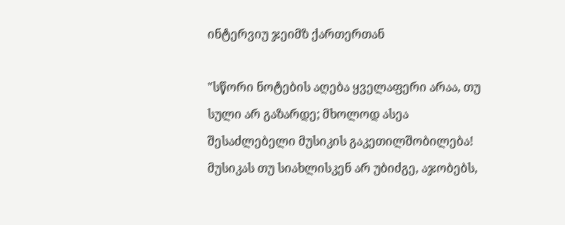ინტერვიუ ჯეიმზ ქართერთან

"სწორი ნოტების აღება ყველაფერი არაა, თუ სული არ გაზარდე; მხოლოდ ასეა შესაძლებელი მუსიკის გაკეთილშობილება! მუსიკას თუ სიახლისკენ არ უბიძგე, აჯობებს,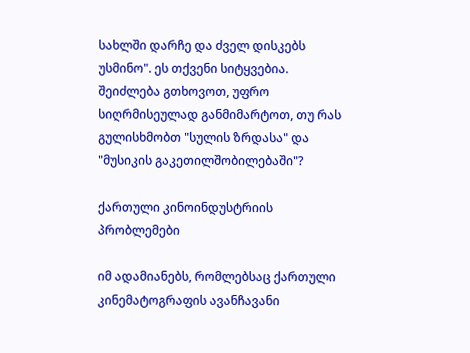სახლში დარჩე და ძველ დისკებს უსმინო". ეს თქვენი სიტყვებია. შეიძლება გთხოვოთ, უფრო სიღრმისეულად განმიმარტოთ, თუ რას გულისხმობთ "სულის ზრდასა" და "მუსიკის გაკეთილშობილებაში"?

ქართული კინოინდუსტრიის პრობლემები

იმ ადამიანებს, რომლებსაც ქართული კინემატოგრაფის ავანჩავანი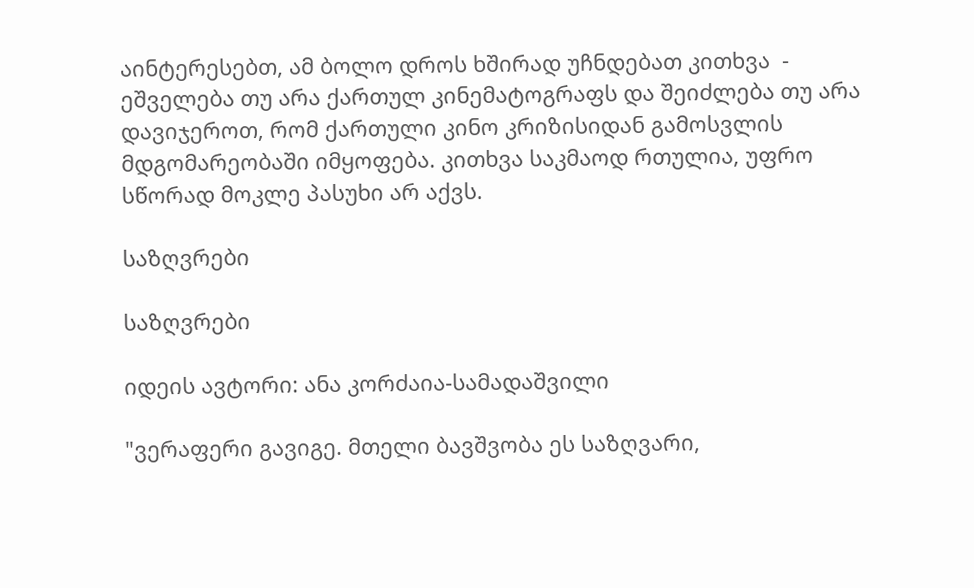აინტერესებთ, ამ ბოლო დროს ხშირად უჩნდებათ კითხვა  - ეშველება თუ არა ქართულ კინემატოგრაფს და შეიძლება თუ არა დავიჯეროთ, რომ ქართული კინო კრიზისიდან გამოსვლის მდგომარეობაში იმყოფება. კითხვა საკმაოდ რთულია, უფრო სწორად მოკლე პასუხი არ აქვს.

საზღვრები

საზღვრები

იდეის ავტორი: ანა კორძაია-სამადაშვილი

"ვერაფერი გავიგე. მთელი ბავშვობა ეს საზღვარი,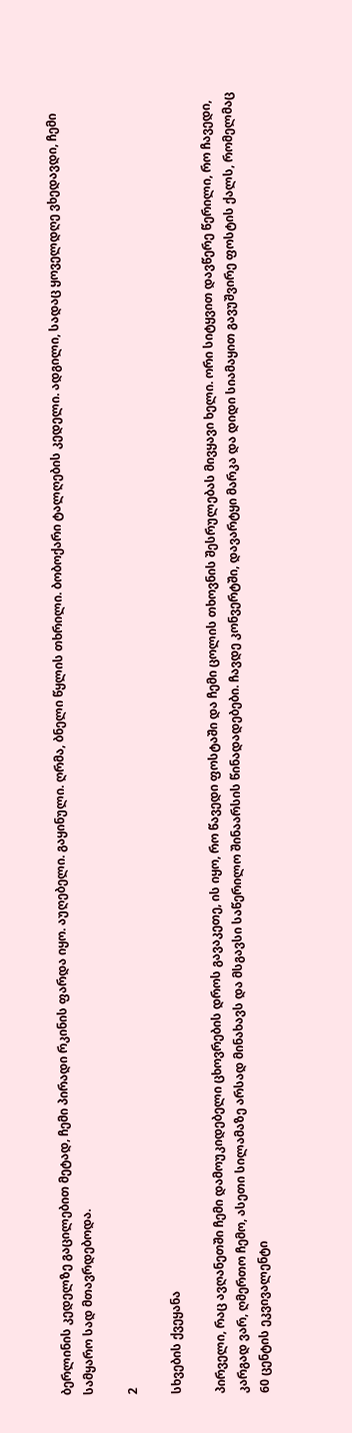ბერლინის კედელზე გაცილებით მეტად, ჩემი პირადი რკინის ფარდა იყო. აუღებელი. გაყინული. ღრმა, ბნელი წყლის თხრილი. ბობოქარი ტალღების კედელი. ადგილი, სადაც ყოველდღე ვხედავდი, ჩემი სამყარო სად მთავრდებოდა.

2

სხვების ქვეყანა

პირველი, რაც ავღანეთში ჩემი დამოუკიდებელი ცხოვრების დროს გავაკეთე, ის იყო, რო წავედი ფოსტაში და ჩემი ცოლის თხოვნის შესრულებას მივყავი ხელი. ორი სიტყვით დავწერე წერილი, რო ჩავედი, კარგად ვარ, ღმერთო ჩემო, ასეთი სილამაზე არსად მინახავს და მსგავსი საწერილო შინაარსის წინადადებები. ჩავდე კონვერტში, დავარტყი მარკა და დიდი სიამაყით გავუშვირე ფოსტის ქალს, რომელმაც 60 ცენტის ეკვივალენტი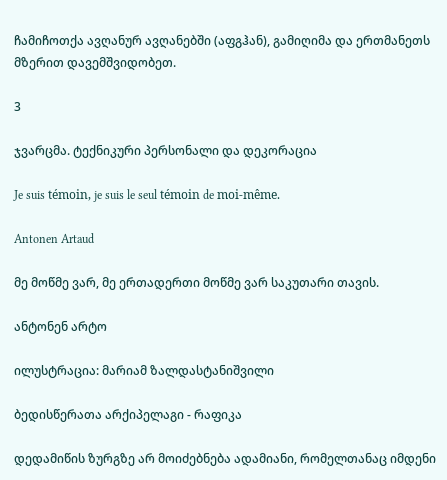ჩამიჩოთქა ავღანურ ავღანებში (აფგჰან), გამიღიმა და ერთმანეთს მზერით დავემშვიდობეთ.

3

ჯვარცმა. ტექნიკური პერსონალი და დეკორაცია

Je suis témoin, je suis le seul témoin de moi-même.

Antonen Artaud

მე მოწმე ვარ, მე ერთადერთი მოწმე ვარ საკუთარი თავის.

ანტონენ არტო

ილუსტრაცია: მარიამ ზალდასტანიშვილი

ბედისწერათა არქიპელაგი - რაფიკა

დედამიწის ზურგზე არ მოიძებნება ადამიანი, რომელთანაც იმდენი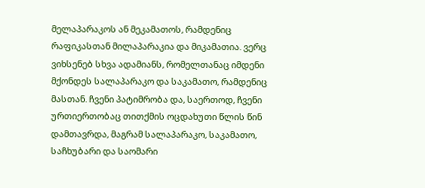მელაპარაკოს ან მეკამათოს, რამდენიც რაფიკასთან მილაპარაკია და მიკამათია. ვერც ვიხსენებ სხვა ადამიანს, რომელთანაც იმდენი მქონდეს სალაპარაკო და საკამათო, რამდენიც მასთან. ჩვენი პატიმრობა და, საერთოდ, ჩვენი ურთიერთობაც თითქმის ოცდახუთი წლის წინ დამთავრდა, მაგრამ სალაპარაკო, საკამათო, საჩხუბარი და საომარი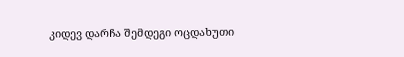კიდევ დარჩა შემდეგი ოცდახუთი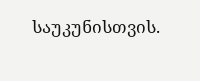საუკუნისთვის.